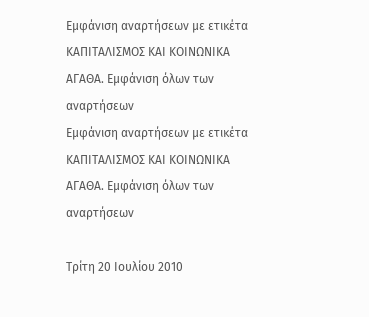Εμφάνιση αναρτήσεων με ετικέτα ΚΑΠΙΤΑΛΙΣΜΟΣ ΚΑΙ ΚΟΙΝΩΝΙΚΑ ΑΓΑΘΑ. Εμφάνιση όλων των αναρτήσεων
Εμφάνιση αναρτήσεων με ετικέτα ΚΑΠΙΤΑΛΙΣΜΟΣ ΚΑΙ ΚΟΙΝΩΝΙΚΑ ΑΓΑΘΑ. Εμφάνιση όλων των αναρτήσεων

Τρίτη 20 Ιουλίου 2010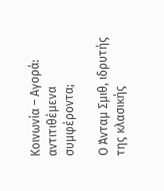Κοινωνία – Αγορά: αντιτιθέμενα συμφέροντα;

Ο Άνταμ Σμιθ, ιδρυτής της κλασικής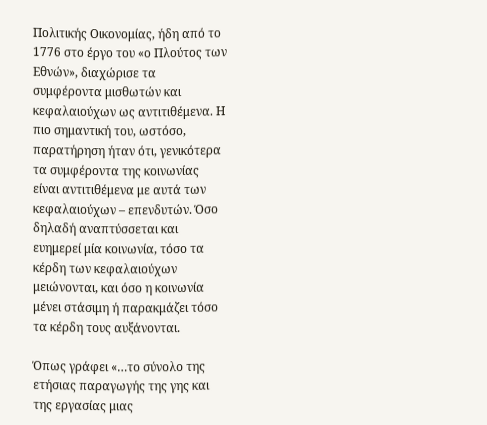Πολιτικής Οικονομίας, ήδη από το 1776 στο έργο του «ο Πλούτος των Εθνών», διαχώρισε τα συμφέροντα μισθωτών και κεφαλαιούχων ως αντιτιθέμενα. Η πιο σημαντική του, ωστόσο, παρατήρηση ήταν ότι, γενικότερα τα συμφέροντα της κοινωνίας είναι αντιτιθέμενα με αυτά των κεφαλαιούχων – επενδυτών. Όσο δηλαδή αναπτύσσεται και ευημερεί μία κοινωνία, τόσο τα κέρδη των κεφαλαιούχων μειώνονται, και όσο η κοινωνία μένει στάσιμη ή παρακμάζει τόσο τα κέρδη τους αυξάνονται.

Όπως γράφει «…το σύνολο της ετήσιας παραγωγής της γης και της εργασίας μιας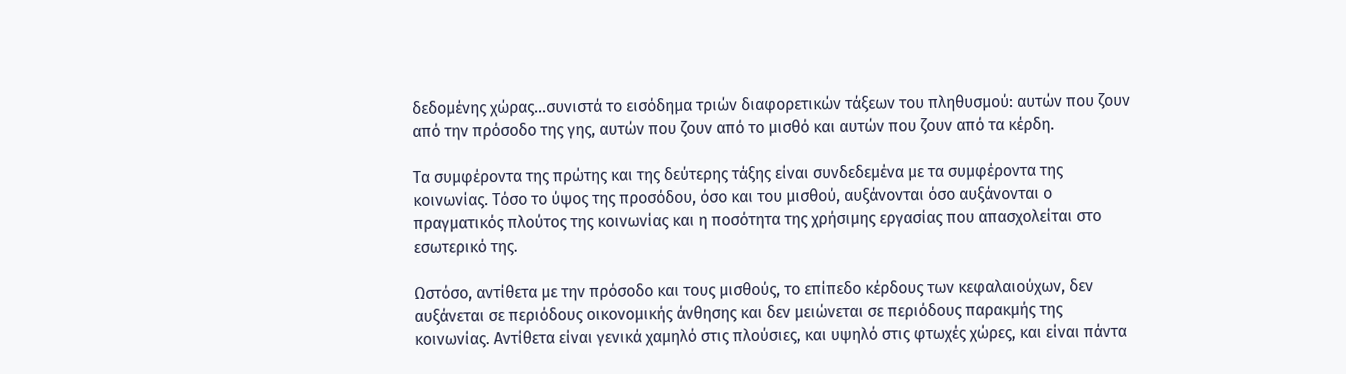δεδομένης χώρας…συνιστά το εισόδημα τριών διαφορετικών τάξεων του πληθυσμού: αυτών που ζουν από την πρόσοδο της γης, αυτών που ζουν από το μισθό και αυτών που ζουν από τα κέρδη.

Τα συμφέροντα της πρώτης και της δεύτερης τάξης είναι συνδεδεμένα με τα συμφέροντα της κοινωνίας. Τόσο το ύψος της προσόδου, όσο και του μισθού, αυξάνονται όσο αυξάνονται ο πραγματικός πλούτος της κοινωνίας και η ποσότητα της χρήσιμης εργασίας που απασχολείται στο εσωτερικό της.

Ωστόσο, αντίθετα με την πρόσοδο και τους μισθούς, το επίπεδο κέρδους των κεφαλαιούχων, δεν αυξάνεται σε περιόδους οικονομικής άνθησης και δεν μειώνεται σε περιόδους παρακμής της κοινωνίας. Αντίθετα είναι γενικά χαμηλό στις πλούσιες, και υψηλό στις φτωχές χώρες, και είναι πάντα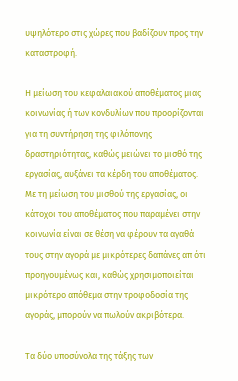υψηλότερο στις χώρες που βαδίζουν προς την καταστροφή.

Η μείωση του κεφαλαιακού αποθέματος μιας κοινωνίας ή των κονδυλίων που προορίζονται για τη συντήρηση της φιλόπονης δραστηριότητας, καθώς μειώνει το μισθό της εργασίας, αυξάνει τα κέρδη του αποθέματος. Με τη μείωση του μισθού της εργασίας, οι κάτοχοι του αποθέματος που παραμένει στην κοινωνία είναι σε θέση να φέρουν τα αγαθά τους στην αγορά με μικρότερες δαπάνες απ ότι προηγουμένως και, καθώς χρησιμοποιείται μικρότερο απόθεμα στην τροφοδοσία της αγοράς, μπορούν να πωλούν ακριβότερα.

Τα δύο υποσύνολα της τάξης των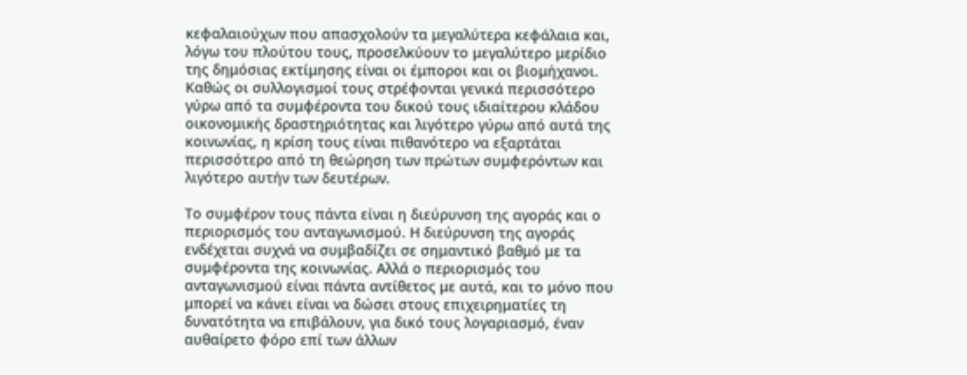κεφαλαιούχων που απασχολούν τα μεγαλύτερα κεφάλαια και, λόγω του πλούτου τους, προσελκύουν το μεγαλύτερο μερίδιο της δημόσιας εκτίμησης είναι οι έμποροι και οι βιομήχανοι. Καθώς οι συλλογισμοί τους στρέφονται γενικά περισσότερο γύρω από τα συμφέροντα του δικού τους ιδιαίτερου κλάδου οικονομικής δραστηριότητας και λιγότερο γύρω από αυτά της κοινωνίας, η κρίση τους είναι πιθανότερο να εξαρτάται περισσότερο από τη θεώρηση των πρώτων συμφερόντων και λιγότερο αυτήν των δευτέρων.

Το συμφέρον τους πάντα είναι η διεύρυνση της αγοράς και ο περιορισμός του ανταγωνισμού. Η διεύρυνση της αγοράς ενδέχεται συχνά να συμβαδίζει σε σημαντικό βαθμό με τα συμφέροντα της κοινωνίας. Αλλά ο περιορισμός του ανταγωνισμού είναι πάντα αντίθετος με αυτά, και το μόνο που μπορεί να κάνει είναι να δώσει στους επιχειρηματίες τη δυνατότητα να επιβάλουν, για δικό τους λογαριασμό, έναν αυθαίρετο φόρο επί των άλλων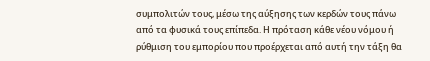συμπολιτών τους, μέσω της αύξησης των κερδών τους πάνω από τα φυσικά τους επίπεδα. Η πρόταση κάθε νέου νόμου ή ρύθμιση του εμπορίου που προέρχεται από αυτή την τάξη θα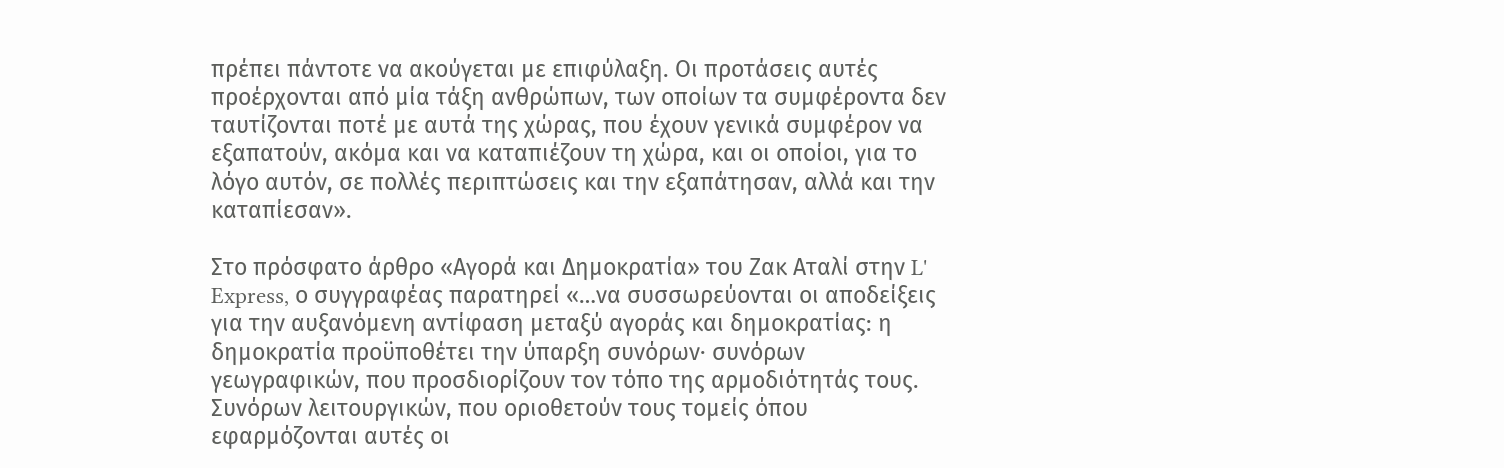πρέπει πάντοτε να ακούγεται με επιφύλαξη. Οι προτάσεις αυτές προέρχονται από μία τάξη ανθρώπων, των οποίων τα συμφέροντα δεν ταυτίζονται ποτέ με αυτά της χώρας, που έχουν γενικά συμφέρον να εξαπατούν, ακόμα και να καταπιέζουν τη χώρα, και οι οποίοι, για το λόγο αυτόν, σε πολλές περιπτώσεις και την εξαπάτησαν, αλλά και την καταπίεσαν».

Στο πρόσφατο άρθρο «Αγορά και Δημοκρατία» του Ζακ Αταλί στην L' Express, ο συγγραφέας παρατηρεί «…να συσσωρεύονται οι αποδείξεις για την αυξανόμενη αντίφαση μεταξύ αγοράς και δημοκρατίας: η δημοκρατία προϋποθέτει την ύπαρξη συνόρων· συνόρων γεωγραφικών, που προσδιορίζουν τον τόπο της αρμοδιότητάς τους. Συνόρων λειτουργικών, που οριοθετούν τους τομείς όπου εφαρμόζονται αυτές οι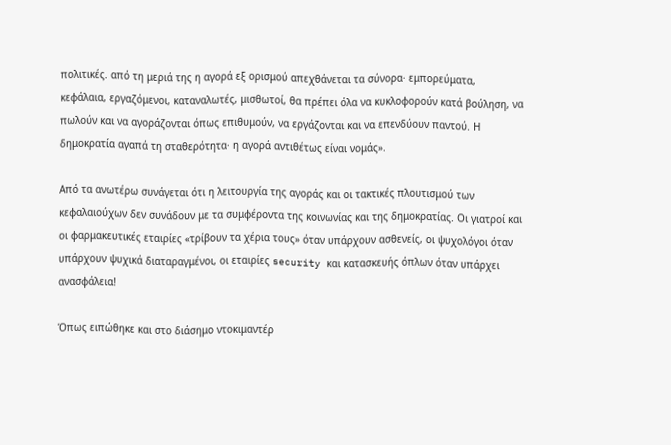πολιτικές. από τη μεριά της η αγορά εξ ορισμού απεχθάνεται τα σύνορα· εμπορεύματα, κεφάλαια, εργαζόμενοι, καταναλωτές, μισθωτοί, θα πρέπει όλα να κυκλοφορούν κατά βούληση, να πωλούν και να αγοράζονται όπως επιθυμούν, να εργάζονται και να επενδύουν παντού. Η δημοκρατία αγαπά τη σταθερότητα· η αγορά αντιθέτως είναι νομάς».

Από τα ανωτέρω συνάγεται ότι η λειτουργία της αγοράς και οι τακτικές πλουτισμού των κεφαλαιούχων δεν συνάδουν με τα συμφέροντα της κοινωνίας και της δημοκρατίας. Οι γιατροί και οι φαρμακευτικές εταιρίες «τρίβουν τα χέρια τους» όταν υπάρχουν ασθενείς, οι ψυχολόγοι όταν υπάρχουν ψυχικά διαταραγμένοι, οι εταιρίες security και κατασκευής όπλων όταν υπάρχει ανασφάλεια!

Όπως ειπώθηκε και στο διάσημο ντοκιμαντέρ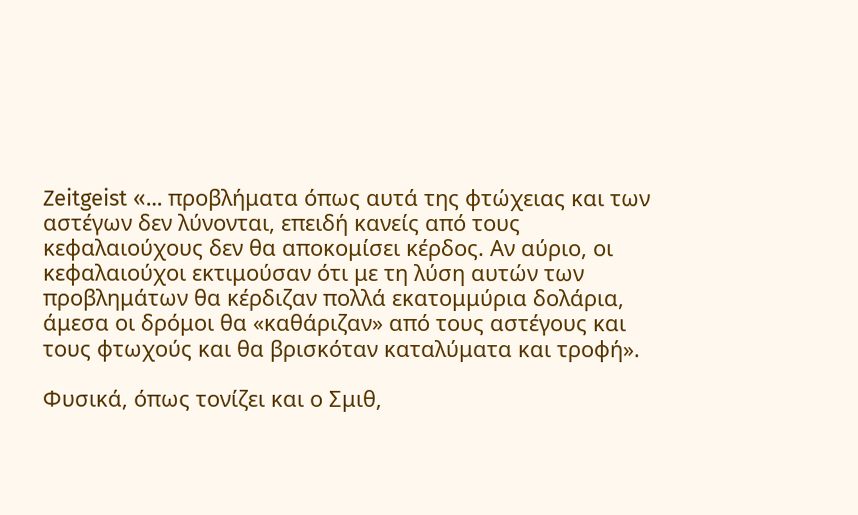Zeitgeist «… προβλήματα όπως αυτά της φτώχειας και των αστέγων δεν λύνονται, επειδή κανείς από τους κεφαλαιούχους δεν θα αποκομίσει κέρδος. Αν αύριο, οι κεφαλαιούχοι εκτιμούσαν ότι με τη λύση αυτών των προβλημάτων θα κέρδιζαν πολλά εκατομμύρια δολάρια, άμεσα οι δρόμοι θα «καθάριζαν» από τους αστέγους και τους φτωχούς και θα βρισκόταν καταλύματα και τροφή».

Φυσικά, όπως τονίζει και ο Σμιθ,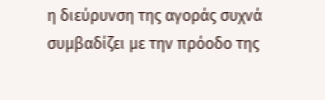η διεύρυνση της αγοράς συχνά συμβαδίζει με την πρόοδο της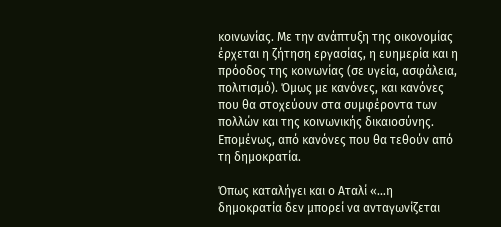κοινωνίας. Με την ανάπτυξη της οικονομίας έρχεται η ζήτηση εργασίας, η ευημερία και η πρόοδος της κοινωνίας (σε υγεία, ασφάλεια, πολιτισμό). Όμως με κανόνες, και κανόνες που θα στοχεύουν στα συμφέροντα των πολλών και της κοινωνικής δικαιοσύνης. Επομένως, από κανόνες που θα τεθούν από τη δημοκρατία.

Όπως καταλήγει και ο Αταλί «…η δημοκρατία δεν μπορεί να ανταγωνίζεται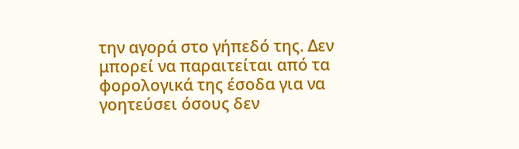την αγορά στο γήπεδό της. Δεν μπορεί να παραιτείται από τα φορολογικά της έσοδα για να γοητεύσει όσους δεν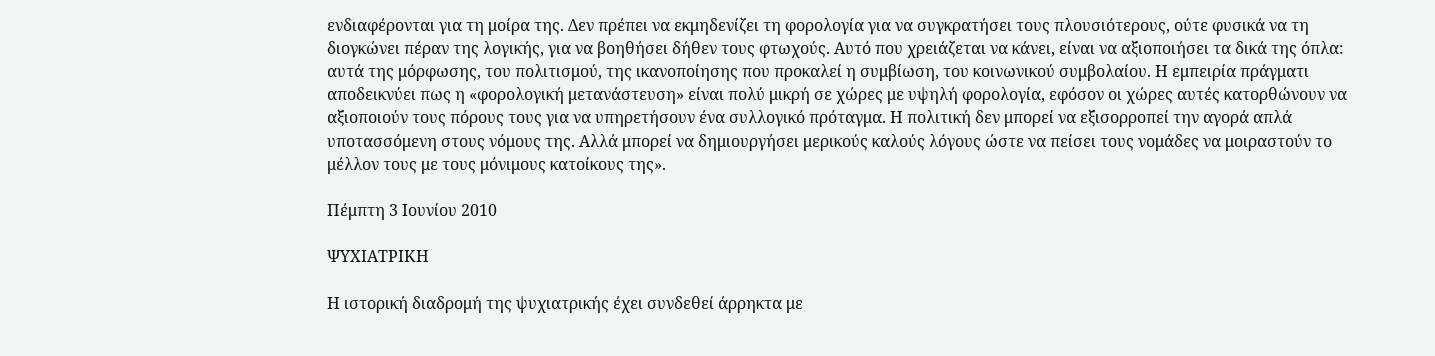ενδιαφέρονται για τη μοίρα της. Δεν πρέπει να εκμηδενίζει τη φορολογία για να συγκρατήσει τους πλουσιότερους, ούτε φυσικά να τη διογκώνει πέραν της λογικής, για να βοηθήσει δήθεν τους φτωχούς. Αυτό που χρειάζεται να κάνει, είναι να αξιοποιήσει τα δικά της όπλα: αυτά της μόρφωσης, του πολιτισμού, της ικανοποίησης που προκαλεί η συμβίωση, του κοινωνικού συμβολαίου. Η εμπειρία πράγματι αποδεικνύει πως η «φορολογική μετανάστευση» είναι πολύ μικρή σε χώρες με υψηλή φορολογία, εφόσον οι χώρες αυτές κατορθώνουν να αξιοποιούν τους πόρους τους για να υπηρετήσουν ένα συλλογικό πρόταγμα. Η πολιτική δεν μπορεί να εξισορροπεί την αγορά απλά υποτασσόμενη στους νόμους της. Αλλά μπορεί να δημιουργήσει μερικούς καλούς λόγους ώστε να πείσει τους νομάδες να μοιραστούν το μέλλον τους με τους μόνιμους κατοίκους της».

Πέμπτη 3 Ιουνίου 2010

ΨΥΧΙΑΤΡΙΚΗ

Η ιστορική διαδρομή της ψυχιατρικής έχει συνδεθεί άρρηκτα με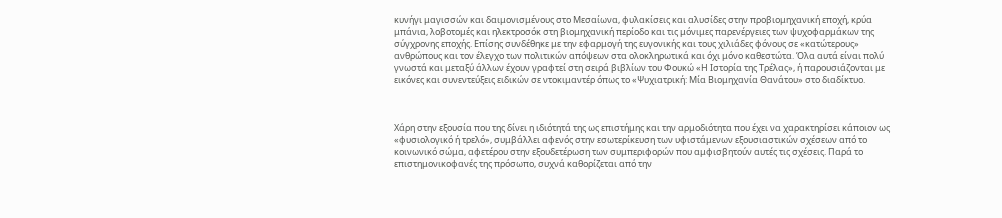κυνήγι μαγισσών και δαιμονισμένους στο Μεσαίωνα, φυλακίσεις και αλυσίδες στην προβιομηχανική εποχή, κρύα μπάνια, λοβοτομές και ηλεκτροσόκ στη βιομηχανική περίοδο και τις μόνιμες παρενέργειες των ψυχοφαρμάκων της σύγχρονης εποχής. Επίσης συνδέθηκε με την εφαρμογή της ευγονικής και τους χιλιάδες φόνους σε «κατώτερους» ανθρώπους και τον έλεγχο των πολιτικών απόψεων στα ολοκληρωτικά και όχι μόνο καθεστώτα. Όλα αυτά είναι πολύ γνωστά και μεταξύ άλλων έχουν γραφτεί στη σειρά βιβλίων του Φουκώ «Η Ιστορία της Τρέλας», ή παρουσιάζονται με εικόνες και συνεντεύξεις ειδικών σε ντοκιμαντέρ όπως το «Ψυχιατρική: Μία Βιομηχανία Θανάτου» στο διαδίκτυο.



Χάρη στην εξουσία που της δίνει η ιδιότητά της ως επιστήμης και την αρμοδιότητα που έχει να χαρακτηρίσει κάποιον ως «φυσιολογικό ή τρελό», συμβάλλει αφενός στην εσωτερίκευση των υφιστάμενων εξουσιαστικών σχέσεων από το κοινωνικό σώμα, αφετέρου στην εξουδετέρωση των συμπεριφορών που αμφισβητούν αυτές τις σχέσεις. Παρά το επιστημονικοφανές της πρόσωπο, συχνά καθορίζεται από την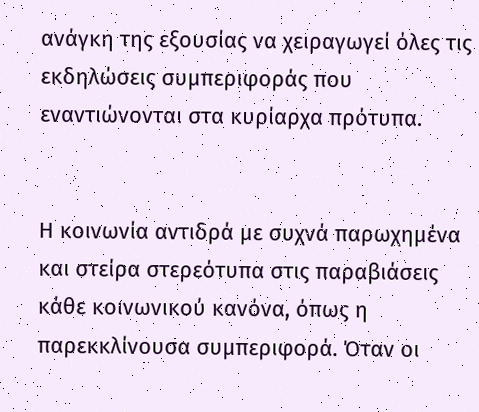ανάγκη της εξουσίας να χειραγωγεί όλες τις εκδηλώσεις συμπεριφοράς που εναντιώνονται στα κυρίαρχα πρότυπα.


Η κοινωνία αντιδρά με συχνά παρωχημένα και στείρα στερεότυπα στις παραβιάσεις κάθε κοινωνικού κανόνα, όπως η παρεκκλίνουσα συμπεριφορά. Όταν οι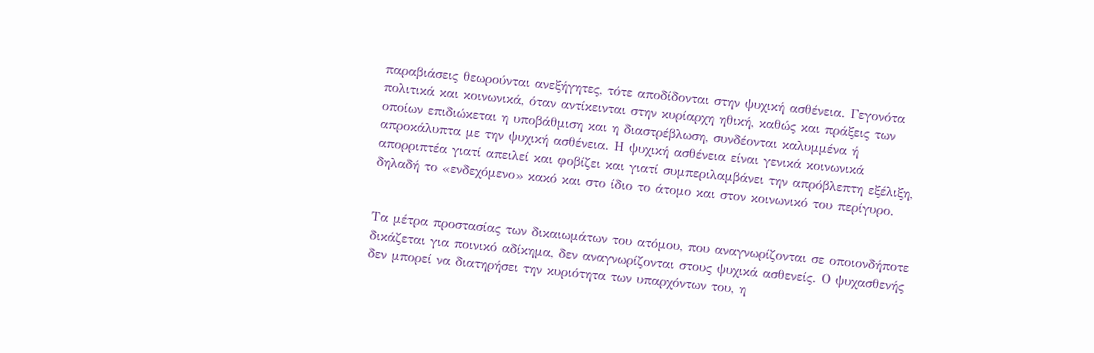παραβιάσεις θεωρούνται ανεξήγητες, τότε αποδίδονται στην ψυχική ασθένεια. Γεγονότα πολιτικά και κοινωνικά, όταν αντίκεινται στην κυρίαρχη ηθική, καθώς και πράξεις των οποίων επιδιώκεται η υποβάθμιση και η διαστρέβλωση, συνδέονται καλυμμένα ή απροκάλυπτα με την ψυχική ασθένεια. Η ψυχική ασθένεια είναι γενικά κοινωνικά απορριπτέα γιατί απειλεί και φοβίζει και γιατί συμπεριλαμβάνει την απρόβλεπτη εξέλιξη, δηλαδή το «ενδεχόμενο» κακό και στο ίδιο το άτομο και στον κοινωνικό του περίγυρο.


Τα μέτρα προστασίας των δικαιωμάτων του ατόμου, που αναγνωρίζονται σε οποιονδήποτε δικάζεται για ποινικό αδίκημα, δεν αναγνωρίζονται στους ψυχικά ασθενείς. Ο ψυχασθενής δεν μπορεί να διατηρήσει την κυριότητα των υπαρχόντων του, η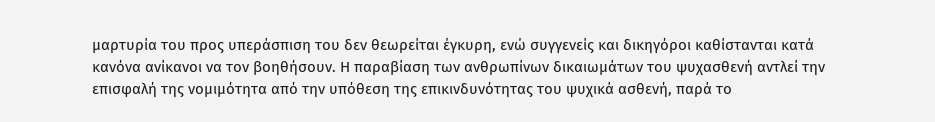μαρτυρία του προς υπεράσπιση του δεν θεωρείται έγκυρη, ενώ συγγενείς και δικηγόροι καθίστανται κατά κανόνα ανίκανοι να τον βοηθήσουν. Η παραβίαση των ανθρωπίνων δικαιωμάτων του ψυχασθενή αντλεί την επισφαλή της νομιμότητα από την υπόθεση της επικινδυνότητας του ψυχικά ασθενή, παρά το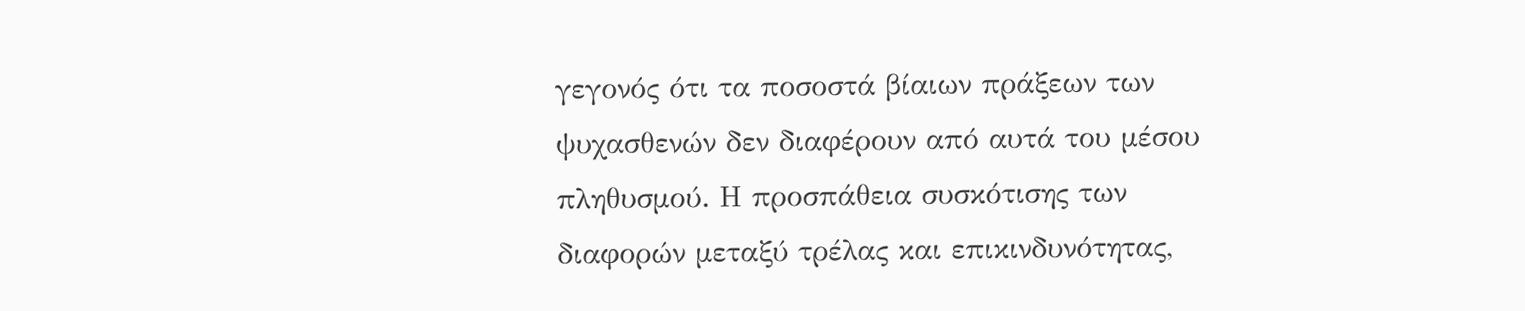γεγονός ότι τα ποσοστά βίαιων πράξεων των ψυχασθενών δεν διαφέρουν από αυτά του μέσου πληθυσμού. Η προσπάθεια συσκότισης των διαφορών μεταξύ τρέλας και επικινδυνότητας,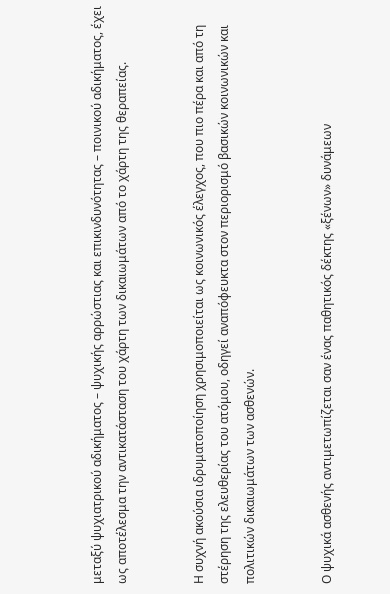μεταξύ ψυχιατρικού αδικήματος – ψυχικής αρρώστιας και επικινδυνότητας – ποινικού αδικήματος, έχει ως αποτέλεσμα την αντικατάσταση του χάρτη των δικαιωμάτων από το χάρτη της θεραπείας.


Η συχνή ακούσια ιδρυματοποίηση χρησιμοποιείται ως κοινωνικός έλεγχος, που πιο πέρα και από τη στέρηση της ελευθερίας του ατόμου, οδηγεί αναπόφευκτα στον περιορισμό βασικών κοινωνικών και πολιτικών δικαιωμάτων των ασθενών.


Ο ψυχικά ασθενής αντιμετωπίζεται σαν ένας παθητικός δέκτης «ξένων» δυνάμεων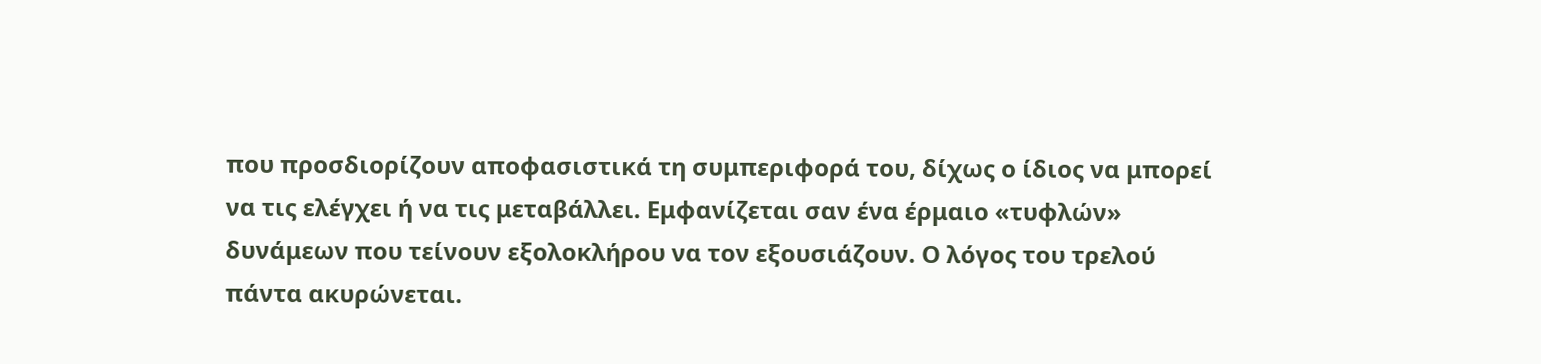που προσδιορίζουν αποφασιστικά τη συμπεριφορά του, δίχως ο ίδιος να μπορεί να τις ελέγχει ή να τις μεταβάλλει. Εμφανίζεται σαν ένα έρμαιο «τυφλών» δυνάμεων που τείνουν εξολοκλήρου να τον εξουσιάζουν. Ο λόγος του τρελού πάντα ακυρώνεται.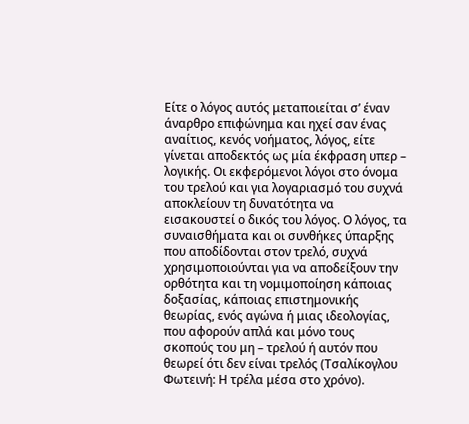Είτε ο λόγος αυτός μεταποιείται σ’ έναν άναρθρο επιφώνημα και ηχεί σαν ένας αναίτιος, κενός νοήματος, λόγος, είτε γίνεται αποδεκτός ως μία έκφραση υπερ – λογικής. Οι εκφερόμενοι λόγοι στο όνομα του τρελού και για λογαριασμό του συχνά αποκλείουν τη δυνατότητα να εισακουστεί ο δικός του λόγος. Ο λόγος, τα συναισθήματα και οι συνθήκες ύπαρξης που αποδίδονται στον τρελό, συχνά χρησιμοποιούνται για να αποδείξουν την ορθότητα και τη νομιμοποίηση κάποιας δοξασίας, κάποιας επιστημονικής θεωρίας, ενός αγώνα ή μιας ιδεολογίας, που αφορούν απλά και μόνο τους σκοπούς του μη – τρελού ή αυτόν που θεωρεί ότι δεν είναι τρελός (Τσαλίκογλου Φωτεινή: Η τρέλα μέσα στο χρόνο).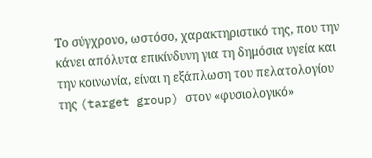Το σύγχρονο, ωστόσο, χαρακτηριστικό της, που την κάνει απόλυτα επικίνδυνη για τη δημόσια υγεία και την κοινωνία, είναι η εξάπλωση του πελατολογίου της (target group) στον «φυσιολογικό»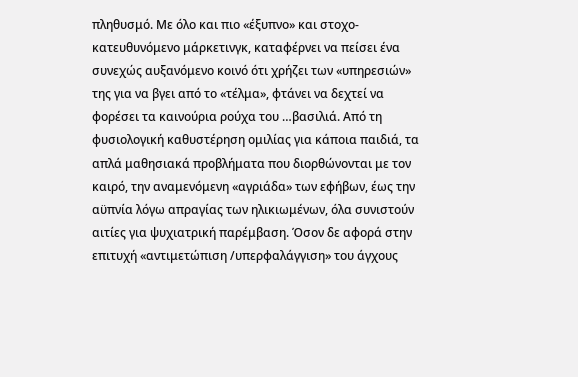πληθυσμό. Με όλο και πιο «έξυπνο» και στοχο-κατευθυνόμενο μάρκετινγκ, καταφέρνει να πείσει ένα συνεχώς αυξανόμενο κοινό ότι χρήζει των «υπηρεσιών» της για να βγει από το «τέλμα», φτάνει να δεχτεί να φορέσει τα καινούρια ρούχα του …βασιλιά. Από τη φυσιολογική καθυστέρηση ομιλίας για κάποια παιδιά, τα απλά μαθησιακά προβλήματα που διορθώνονται με τον καιρό, την αναμενόμενη «αγριάδα» των εφήβων, έως την αϋπνία λόγω απραγίας των ηλικιωμένων, όλα συνιστούν αιτίες για ψυχιατρική παρέμβαση. Όσον δε αφορά στην επιτυχή «αντιμετώπιση /υπερφαλάγγιση» του άγχους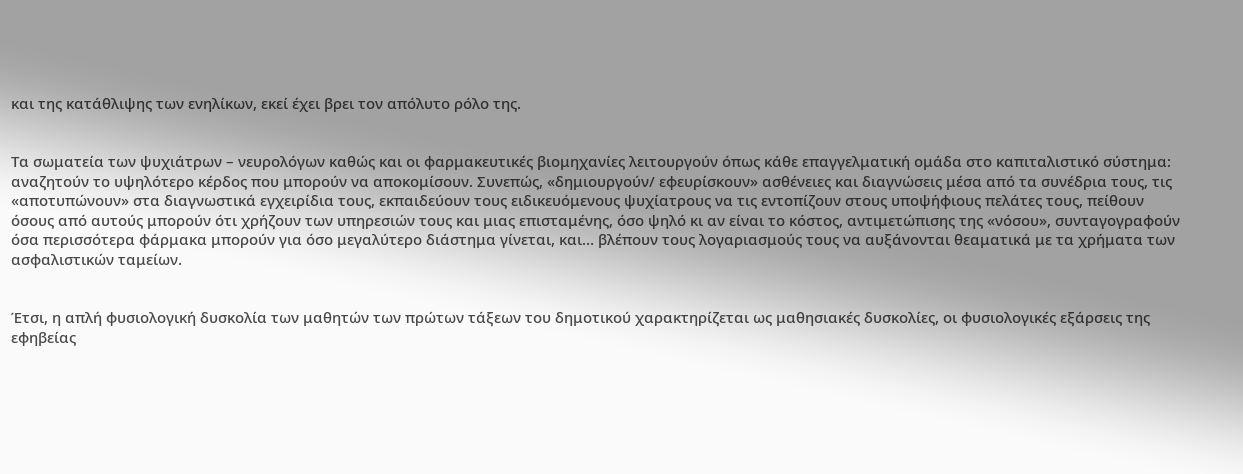και της κατάθλιψης των ενηλίκων, εκεί έχει βρει τον απόλυτο ρόλο της.


Τα σωματεία των ψυχιάτρων – νευρολόγων καθώς και οι φαρμακευτικές βιομηχανίες λειτουργούν όπως κάθε επαγγελματική ομάδα στο καπιταλιστικό σύστημα: αναζητούν το υψηλότερο κέρδος που μπορούν να αποκομίσουν. Συνεπώς, «δημιουργούν/ εφευρίσκουν» ασθένειες και διαγνώσεις μέσα από τα συνέδρια τους, τις «αποτυπώνουν» στα διαγνωστικά εγχειρίδια τους, εκπαιδεύουν τους ειδικευόμενους ψυχίατρους να τις εντοπίζουν στους υποψήφιους πελάτες τους, πείθουν όσους από αυτούς μπορούν ότι χρήζουν των υπηρεσιών τους και μιας επισταμένης, όσο ψηλό κι αν είναι το κόστος, αντιμετώπισης της «νόσου», συνταγογραφούν όσα περισσότερα φάρμακα μπορούν για όσο μεγαλύτερο διάστημα γίνεται, και… βλέπουν τους λογαριασμούς τους να αυξάνονται θεαματικά με τα χρήματα των ασφαλιστικών ταμείων.


Έτσι, η απλή φυσιολογική δυσκολία των μαθητών των πρώτων τάξεων του δημοτικού χαρακτηρίζεται ως μαθησιακές δυσκολίες, οι φυσιολογικές εξάρσεις της εφηβείας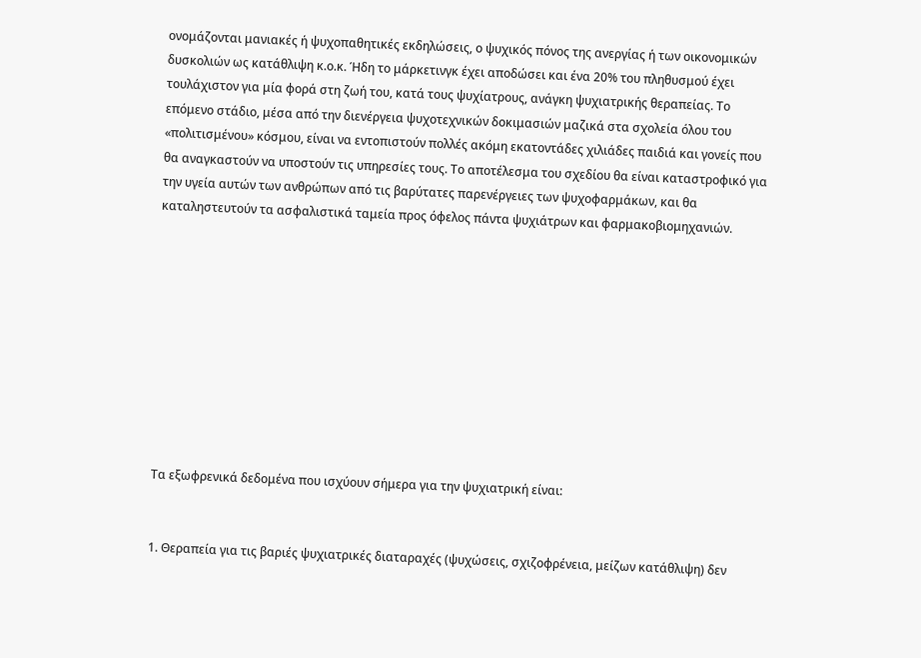ονομάζονται μανιακές ή ψυχοπαθητικές εκδηλώσεις, ο ψυχικός πόνος της ανεργίας ή των οικονομικών δυσκολιών ως κατάθλιψη κ.ο.κ. Ήδη το μάρκετινγκ έχει αποδώσει και ένα 20% του πληθυσμού έχει τουλάχιστον για μία φορά στη ζωή του, κατά τους ψυχίατρους, ανάγκη ψυχιατρικής θεραπείας. Το επόμενο στάδιο, μέσα από την διενέργεια ψυχοτεχνικών δοκιμασιών μαζικά στα σχολεία όλου του «πολιτισμένου» κόσμου, είναι να εντοπιστούν πολλές ακόμη εκατοντάδες χιλιάδες παιδιά και γονείς που θα αναγκαστούν να υποστούν τις υπηρεσίες τους. Το αποτέλεσμα του σχεδίου θα είναι καταστροφικό για την υγεία αυτών των ανθρώπων από τις βαρύτατες παρενέργειες των ψυχοφαρμάκων, και θα καταληστευτούν τα ασφαλιστικά ταμεία προς όφελος πάντα ψυχιάτρων και φαρμακοβιομηχανιών.










Τα εξωφρενικά δεδομένα που ισχύουν σήμερα για την ψυχιατρική είναι:


1. Θεραπεία για τις βαριές ψυχιατρικές διαταραχές (ψυχώσεις, σχιζοφρένεια, μείζων κατάθλιψη) δεν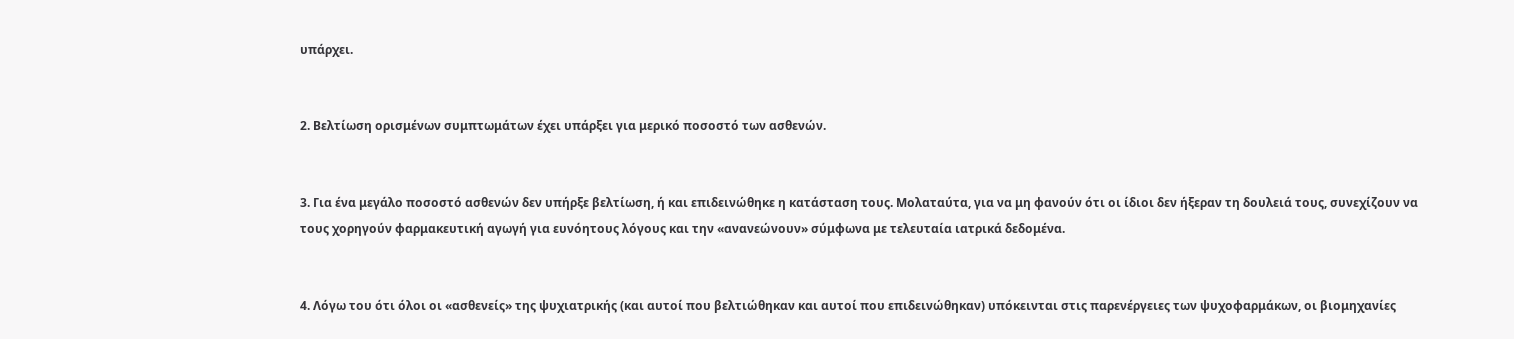υπάρχει.


2. Βελτίωση ορισμένων συμπτωμάτων έχει υπάρξει για μερικό ποσοστό των ασθενών.


3. Για ένα μεγάλο ποσοστό ασθενών δεν υπήρξε βελτίωση, ή και επιδεινώθηκε η κατάσταση τους. Μολαταύτα, για να μη φανούν ότι οι ίδιοι δεν ήξεραν τη δουλειά τους, συνεχίζουν να τους χορηγούν φαρμακευτική αγωγή για ευνόητους λόγους και την «ανανεώνουν» σύμφωνα με τελευταία ιατρικά δεδομένα.


4. Λόγω του ότι όλοι οι «ασθενείς» της ψυχιατρικής (και αυτοί που βελτιώθηκαν και αυτοί που επιδεινώθηκαν) υπόκεινται στις παρενέργειες των ψυχοφαρμάκων, οι βιομηχανίες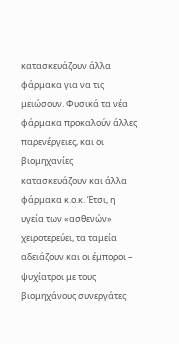κατασκευάζουν άλλα φάρμακα για να τις μειώσουν. Φυσικά τα νέα φάρμακα προκαλούν άλλες παρενέργειες, και οι βιομηχανίες κατασκευάζουν και άλλα φάρμακα κ.ο.κ. Έτσι, η υγεία των «ασθενών» χειροτερεύει, τα ταμεία αδειάζουν και οι έμποροι – ψυχίατροι με τους βιομηχάνους συνεργάτες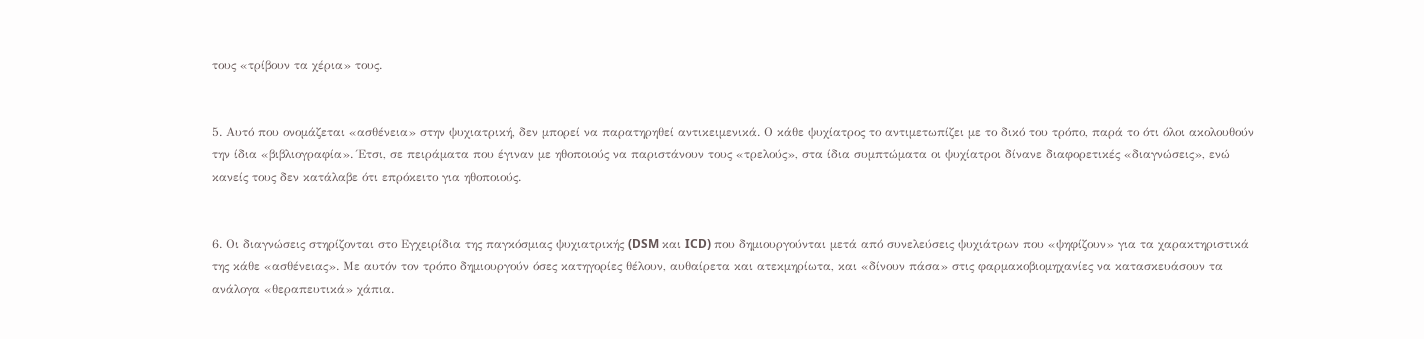τους «τρίβουν τα χέρια» τους.


5. Αυτό που ονομάζεται «ασθένεια» στην ψυχιατρική, δεν μπορεί να παρατηρηθεί αντικειμενικά. Ο κάθε ψυχίατρος το αντιμετωπίζει με το δικό του τρόπο, παρά το ότι όλοι ακολουθούν την ίδια «βιβλιογραφία». Έτσι, σε πειράματα που έγιναν με ηθοποιούς να παριστάνουν τους «τρελούς», στα ίδια συμπτώματα οι ψυχίατροι δίνανε διαφορετικές «διαγνώσεις», ενώ κανείς τους δεν κατάλαβε ότι επρόκειτο για ηθοποιούς.


6. Οι διαγνώσεις στηρίζονται στο Εγχειρίδια της παγκόσμιας ψυχιατρικής (DSM και ICD) που δημιουργούνται μετά από συνελεύσεις ψυχιάτρων που «ψηφίζουν» για τα χαρακτηριστικά της κάθε «ασθένειας». Με αυτόν τον τρόπο δημιουργούν όσες κατηγορίες θέλουν, αυθαίρετα και ατεκμηρίωτα, και «δίνουν πάσα» στις φαρμακοβιομηχανίες να κατασκευάσουν τα ανάλογα «θεραπευτικά» χάπια.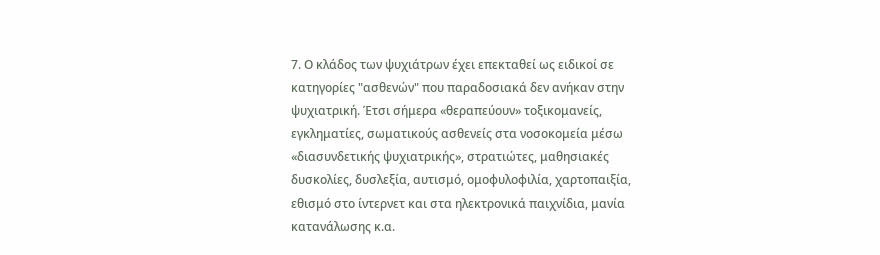7. Ο κλάδος των ψυχιάτρων έχει επεκταθεί ως ειδικοί σε κατηγορίες "ασθενών" που παραδοσιακά δεν ανήκαν στην ψυχιατρική. Έτσι σήμερα «θεραπεύουν» τοξικομανείς, εγκληματίες, σωματικούς ασθενείς στα νοσοκομεία μέσω «διασυνδετικής ψυχιατρικής», στρατιώτες, μαθησιακές δυσκολίες, δυσλεξία, αυτισμό, ομοφυλοφιλία, χαρτοπαιξία, εθισμό στο ίντερνετ και στα ηλεκτρονικά παιχνίδια, μανία κατανάλωσης κ.α.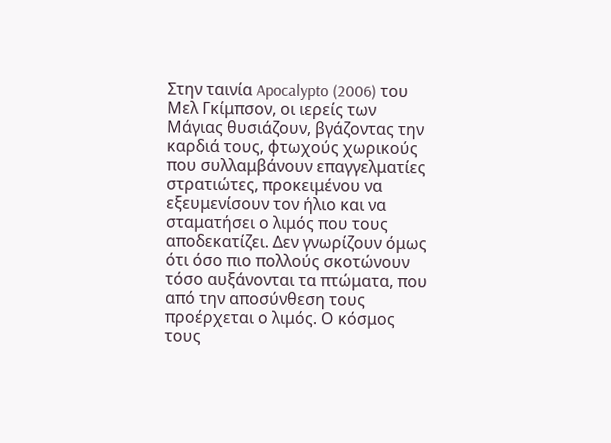Στην ταινία Apocalypto (2006) του Μελ Γκίμπσον, οι ιερείς των Μάγιας θυσιάζουν, βγάζοντας την καρδιά τους, φτωχούς χωρικούς που συλλαμβάνουν επαγγελματίες στρατιώτες, προκειμένου να εξευμενίσουν τον ήλιο και να σταματήσει ο λιμός που τους αποδεκατίζει. Δεν γνωρίζουν όμως ότι όσο πιο πολλούς σκοτώνουν τόσο αυξάνονται τα πτώματα, που από την αποσύνθεση τους προέρχεται ο λιμός. Ο κόσμος τους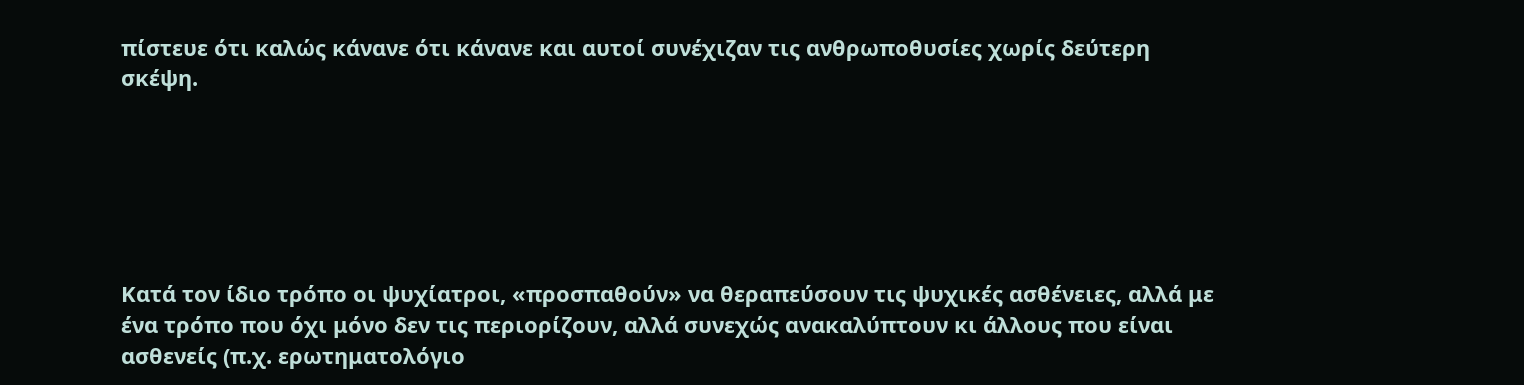πίστευε ότι καλώς κάνανε ότι κάνανε και αυτοί συνέχιζαν τις ανθρωποθυσίες χωρίς δεύτερη σκέψη.






Κατά τον ίδιο τρόπο οι ψυχίατροι, «προσπαθούν» να θεραπεύσουν τις ψυχικές ασθένειες, αλλά με ένα τρόπο που όχι μόνο δεν τις περιορίζουν, αλλά συνεχώς ανακαλύπτουν κι άλλους που είναι ασθενείς (π.χ. ερωτηματολόγιο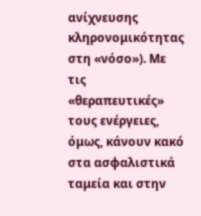ανίχνευσης κληρονομικότητας στη «νόσο»). Με τις «θεραπευτικές» τους ενέργειες, όμως, κάνουν κακό στα ασφαλιστικά ταμεία και στην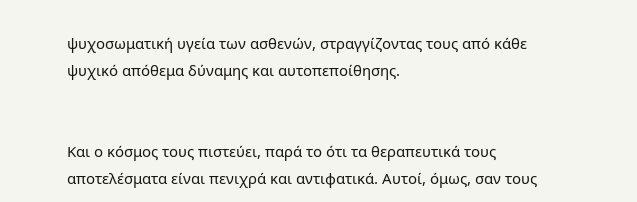ψυχοσωματική υγεία των ασθενών, στραγγίζοντας τους από κάθε ψυχικό απόθεμα δύναμης και αυτοπεποίθησης.


Και ο κόσμος τους πιστεύει, παρά το ότι τα θεραπευτικά τους αποτελέσματα είναι πενιχρά και αντιφατικά. Αυτοί, όμως, σαν τους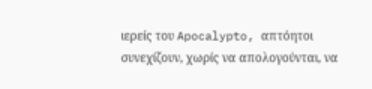ιερείς του Apocalypto, απτόητοι συνεχίζουν, χωρίς να απολογούνται, να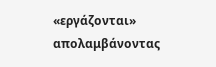«εργάζονται» απολαμβάνοντας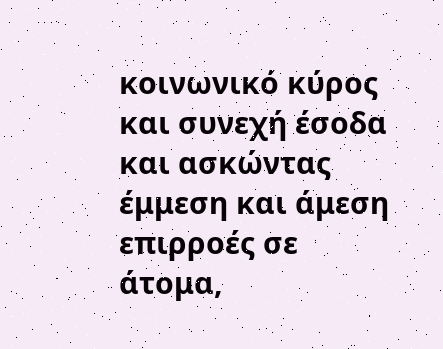κοινωνικό κύρος και συνεχή έσοδα και ασκώντας έμμεση και άμεση επιρροές σε άτομα,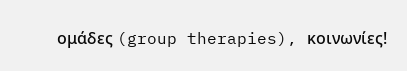ομάδες (group therapies), κοινωνίες!